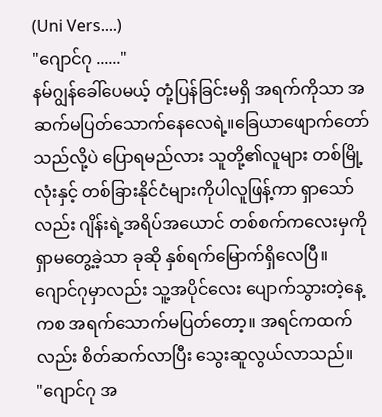(Uni Vers....)
"ဂျောင်ဂု ......"
နမ်ဂျွန်ခေါ်ပေမယ့် တုံ့ပြန်ခြင်းမရှိ အရက်ကိုသာ အဆက်မပြတ်သောက်နေလေရဲ့။ခြေယာဖျောက်တော်သည်လို့ပဲ ပြောရမည်လား သူတို့၏လူများ တစ်မြို့လုံးနှင့် တစ်ခြားနိုင်ငံများကိုပါလူဖြန့်ကာ ရှာသော်လည်း ဂျိန်းရဲ့အရိပ်အယောင် တစ်စက်ကလေးမှကို ရှာမတွေ့ခဲ့သာ ခုဆို နှစ်ရက်မြောက်ရှိလေပြီ။
ဂျောင်ဂုမှာလည်း သူ့အပိုင်လေး ပျောက်သွားတဲ့နေ့ကစ အရက်သောက်မပြတ်တော့။ အရင်ကထက်လည်း စိတ်ဆက်လာပြီး သွေးဆူလွယ်လာသည်။
"ဂျောင်ဂု အ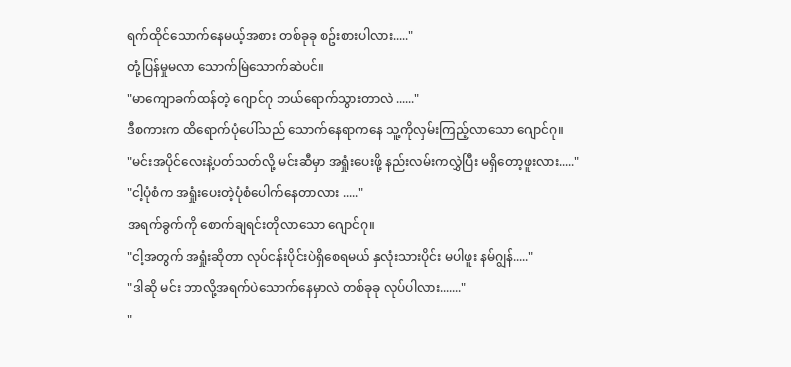ရက်ထိုင်သောက်နေမယ့်အစား တစ်ခုခု စဥ်းစားပါလား....."
တုံ့ပြန်မှုမလာ သောက်မြဲသောက်ဆဲပင်။
"မာကျောခက်ထန်တဲ့ ဂျောင်ဂု ဘယ်ရောက်သွားတာလဲ ......"
ဒီစကားက ထိရောက်ပုံပေါ်သည် သောက်နေရာကနေ သူ့ကိုလှမ်းကြည့်လာသော ဂျောင်ဂု။
"မင်းအပိုင်လေးနဲ့ပတ်သတ်လို့ မင်းဆီမှာ အရှုံးပေးဖို့ နည်းလမ်းကလွှဲပြီး မရှိတော့ဖူးလား....."
"ငါ့ပုံစံက အရှုံးပေးတဲ့ပုံစံပေါက်နေတာလား ....."
အရက်ခွက်ကို စောက်ချရင်းတိုလာသော ဂျောင်ဂု။
"ငါ့အတွက် အရှုံးဆိုတာ လုပ်ငန်းပိုင်းပဲရှိစေရမယ် နှလုံးသားပိုင်း မပါဖူး နမ်ဂျွန်....."
"ဒါဆို မင်း ဘာလို့အရက်ပဲသောက်နေမှာလဲ တစ်ခုခု လုပ်ပါလား......."
"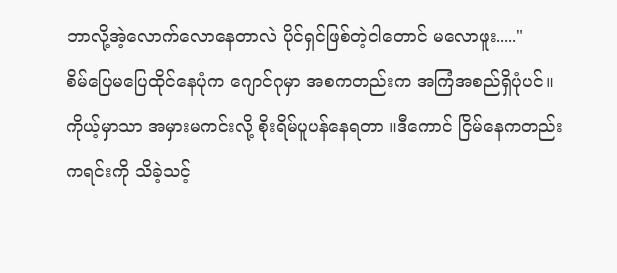ဘာလို့အဲ့လောက်လောနေတာလဲ ပိုင်ရှင်ဖြစ်တဲ့ငါတောင် မလောဖူး....."
စိမ်ပြေမပြေထိုင်နေပုံက ဂျောင်ဂုမှာ အစကတည်းက အကြံအစည်ရှိပုံပင်။ကိုယ့်မှာသာ အမှားမကင်းလို့ စိုးရိမ်ပူပန်နေရတာ ။ဒီကောင် ငြိမ်နေကတည်းကရင်းကို သိခဲ့သင့်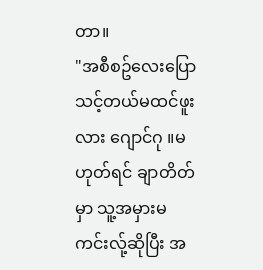တာ။
"အစီစဥ်လေးပြောသင့်တယ်မထင်ဖူးလား ဂျောင်ဂု ။မဟုတ်ရင် ချာတိတ်မှာ သူ့အမှားမကင်းလ်ု့ဆိုပြီး အ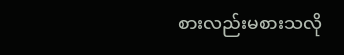စားလည်းမစားသလို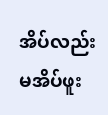အိပ်လည်း မအိပ်ဖူး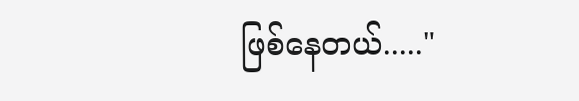ဖြစ်နေတယ်....."